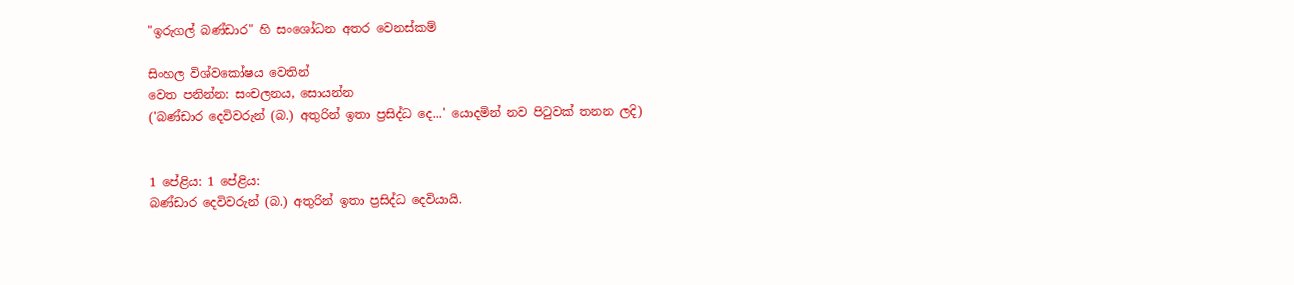"ඉරුගල් බණ්ඩාර" හි සංශෝධන අතර වෙනස්කම්

සිංහල විශ්වකෝෂය වෙතින්
වෙත පනින්න: සංචලනය, සොයන්න
('බණ්ඩාර දෙවිවරුන් (බ.) අතුරින් ඉතා ප්‍රසිද්ධ දෙ...' යොදමින් නව පිටුවක් තනන ලදි)


1 පේළිය: 1 පේළිය:
බණ්ඩාර දෙවිවරුන් (බ.) අතුරින් ඉතා ප්‍රසිද්ධ දෙවියායි.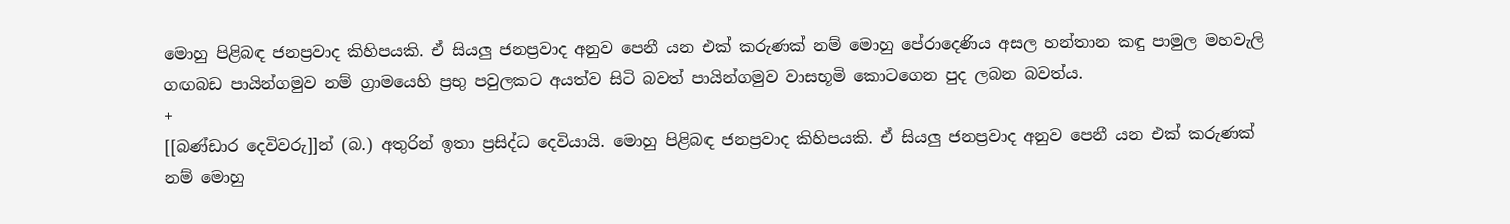මොහු පිළිබඳ ජනප්‍රවාද කිහිපයකි. ඒ සියලු ජනප්‍රවාද අනුව පෙනී යන එක් කරුණක් නම් මොහු පේරාදෙණිය අසල හන්තාන කඳු පාමුල මහවැලි ගඟබඩ පායින්ගමුව නම් ග්‍රාමයෙහි ප්‍රභු පවුලකට අයත්ව සිටි බවත් පායින්ගමුව වාසභූමි කොටගෙන පුද ලබන බවත්ය.
+
[[බණ්ඩාර දෙවිවරු]]න් (බ.) අතුරින් ඉතා ප්‍රසිද්ධ දෙවියායි. මොහු පිළිබඳ ජනප්‍රවාද කිහිපයකි. ඒ සියලු ජනප්‍රවාද අනුව පෙනී යන එක් කරුණක් නම් මොහු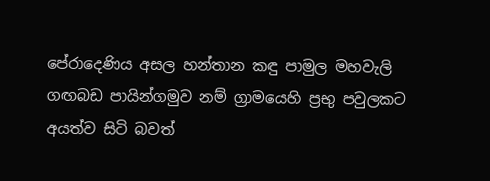පේරාදෙණිය අසල හන්තාන කඳු පාමුල මහවැලි ගඟබඩ පායින්ගමුව නම් ග්‍රාමයෙහි ප්‍රභු පවුලකට අයත්ව සිටි බවත්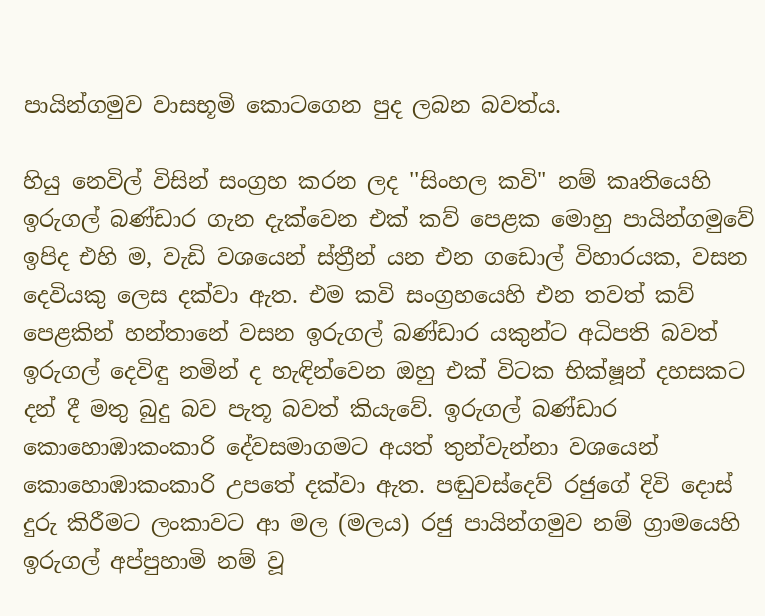පායින්ගමුව වාසභූමි කොටගෙන පුද ලබන බවත්ය.

හියු නෙවිල් විසින් සංග්‍රහ කරන ලද ''සිංහල කවි" නම් කෘතියෙහි ඉරුගල් බණ්ඩාර ගැන දැක්වෙන එක් කව් පෙළක මොහු පායින්ගමුවේ ඉපිද එහි ම, වැඩි වශයෙන් ස්ත්‍රීන් යන එන ගඩොල් විහාරයක, වසන දෙවියකු ලෙස දක්වා ඇත. එම කවි සංග්‍රහයෙහි එන තවත් කව් පෙළකින් හන්තානේ වසන ඉරුගල් බණ්ඩාර යකුන්ට අධිපති බවත් ඉරුගල් දෙවිඳු නමින් ද හැඳින්වෙන ඔහු එක් විටක භික්ෂූන් දහසකට දන් දී මතු බුදු බව පැතූ බවත් කියැවේ. ඉරුගල් බණ්ඩාර කොහොඹාකංකාරි දේවසමාගමට අයත් තුන්වැන්නා වශයෙන් කොහොඹාකංකාරි උපතේ දක්වා ඇත. පඬුවස්දෙව් රජුගේ දිවි දොස් දුරු කිරීමට ලංකාවට ආ මල (මලය) රජු පායින්ගමුව නම් ග්‍රාමයෙහි ඉරුගල් අප්පුහාමි නම් වූ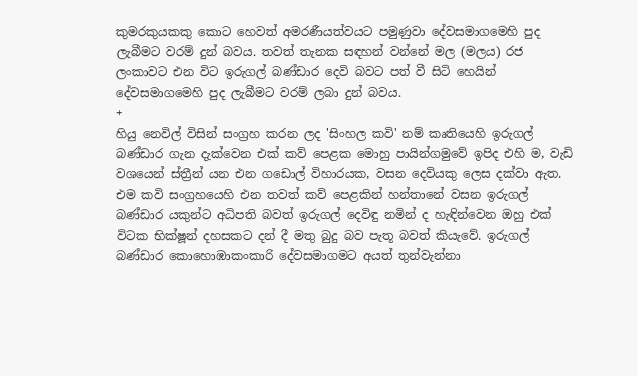කුමරකුයකකු කොට හෙවත් අමරණීයත්වයට පමුණුවා දේවසමාගමෙහි පුද ලැබීමට වරම් දුන් බවය. තවත් තැනක සඳහන් වන්නේ මල (මලය) රජ ලංකාවට එන විට ඉරුගල් බණ්ඩාර දෙවි බවට පත් වී සිටි හෙයින් දේවසමාගමෙහි පුද ලැබීමට වරම් ලබා දුන් බවය.
+
හියු නෙවිල් විසින් සංග්‍රහ කරන ලද 'සිංහල කවි' නම් කෘතියෙහි ඉරුගල් බණ්ඩාර ගැන දැක්වෙන එක් කව් පෙළක මොහු පායින්ගමුවේ ඉපිද එහි ම, වැඩි වශයෙන් ස්ත්‍රීන් යන එන ගඩොල් විහාරයක, වසන දෙවියකු ලෙස දක්වා ඇත. එම කවි සංග්‍රහයෙහි එන තවත් කව් පෙළකින් හන්තානේ වසන ඉරුගල් බණ්ඩාර යකුන්ට අධිපති බවත් ඉරුගල් දෙවිඳු නමින් ද හැඳින්වෙන ඔහු එක් විටක භික්ෂූන් දහසකට දන් දී මතු බුදු බව පැතූ බවත් කියැවේ. ඉරුගල් බණ්ඩාර කොහොඹාකංකාරි දේවසමාගමට අයත් තුන්වැන්නා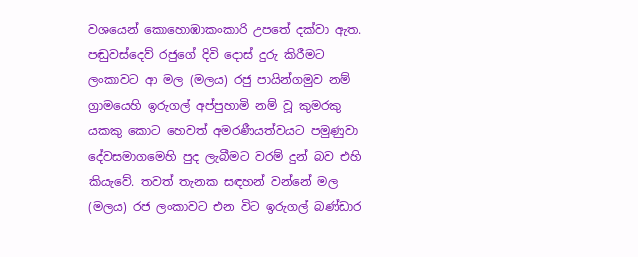වශයෙන් කොහොඹාකංකාරි උපතේ දක්වා ඇත. පඬුවස්දෙව් රජුගේ දිවි දොස් දුරු කිරීමට ලංකාවට ආ මල (මලය) රජු පායින්ගමුව නම් ග්‍රාමයෙහි ඉරුගල් අප්පුහාමි නම් වූ කුමරකු යකකු කොට හෙවත් අමරණීයත්වයට පමුණුවා දේවසමාගමෙහි පුද ලැබීමට වරම් දුන් බව එහි කියැවේ. තවත් තැනක සඳහන් වන්නේ මල (මලය) රජ ලංකාවට එන විට ඉරුගල් බණ්ඩාර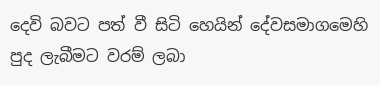දෙවි බවට පත් වී සිටි හෙයින් දේවසමාගමෙහි පුද ලැබීමට වරම් ලබා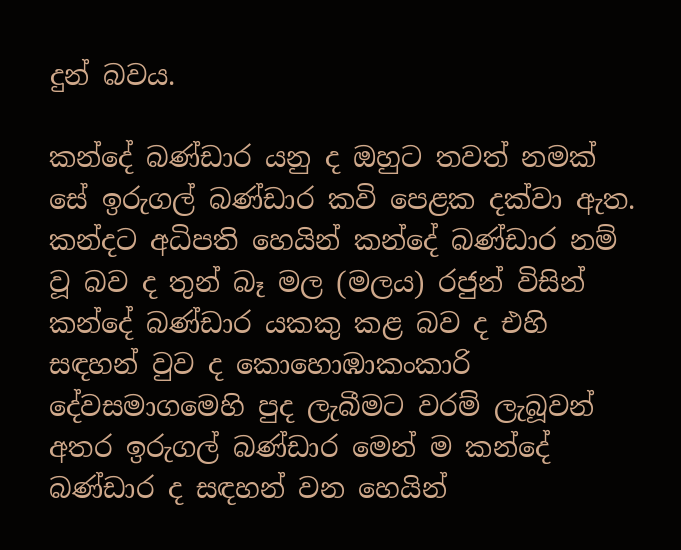දුන් බවය.

කන්දේ බණ්ඩාර යනු ද ඔහුට තවත් නමක් සේ ඉරුගල් බණ්ඩාර කවි පෙළක දක්වා ඇත. කන්දට අධිපති හෙයින් කන්දේ බණ්ඩාර නම් වූ බව ද තුන් බෑ මල (මලය) රජුන් විසින් කන්දේ බණ්ඩාර යකකු කළ බව ද එහි සඳහන් වුව ද කොහොඹාකංකාරි දේවසමාගමෙහි පුද ලැබීමට වරම් ලැබූවන් අතර ඉරුගල් බණ්ඩාර මෙන් ම කන්දේ බණ්ඩාර ද සඳහන් වන හෙයින්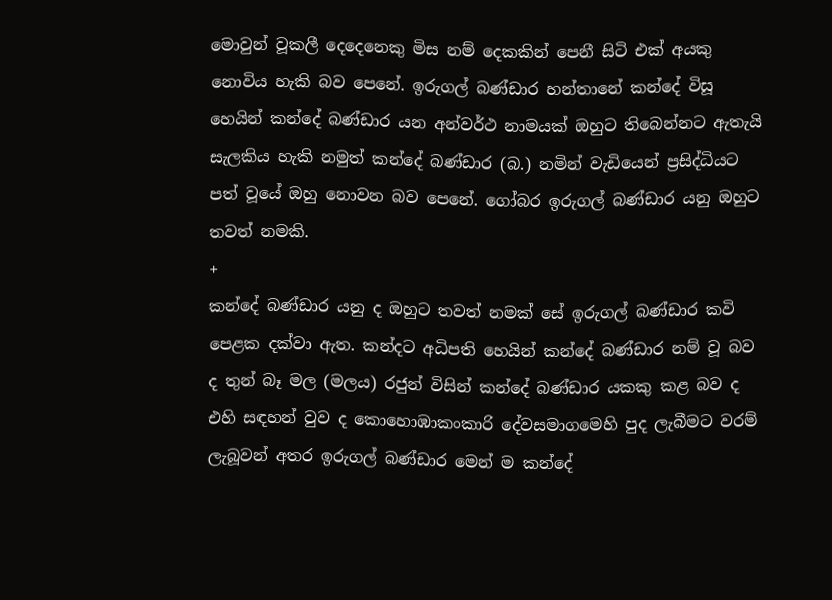මොවුන් වූකලී දෙදෙනෙකු මිස නම් දෙකකින් පෙනී සිටි එක් අයකු නොවිය හැකි බව පෙනේ. ඉරුගල් බණ්ඩාර හන්තානේ කන්දේ විසූ හෙයින් කන්දේ බණ්ඩාර යන අන්වර්ථ නාමයක් ඔහුට තිබෙන්නට ඇතැයි සැලකිය හැකි නමුත් කන්දේ බණ්ඩාර (බ.) නමින් වැඩියෙන් ප්‍රසිද්ධියට පත් වූයේ ඔහු නොවන බව පෙනේ. ගෝබර ඉරුගල් බණ්ඩාර යනු ඔහුට තවත් නමකි.
+
කන්දේ බණ්ඩාර යනු ද ඔහුට තවත් නමක් සේ ඉරුගල් බණ්ඩාර කවි පෙළක දක්වා ඇත. කන්දට අධිපති හෙයින් කන්දේ බණ්ඩාර නම් වූ බව ද තුන් බෑ මල (මලය) රජුන් විසින් කන්දේ බණ්ඩාර යකකු කළ බව ද එහි සඳහන් වුව ද කොහොඹාකංකාරි දේවසමාගමෙහි පුද ලැබීමට වරම් ලැබූවන් අතර ඉරුගල් බණ්ඩාර මෙන් ම කන්දේ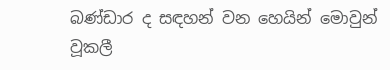බණ්ඩාර ද සඳහන් වන හෙයින් මොවුන් වූකලී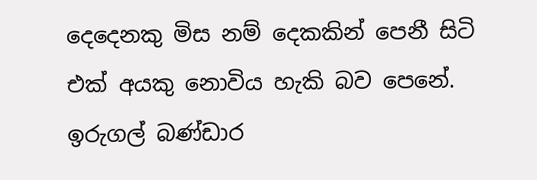දෙදෙනකු මිස නම් දෙකකින් පෙනී සිටි එක් අයකු නොවිය හැකි බව පෙනේ. ඉරුගල් බණ්ඩාර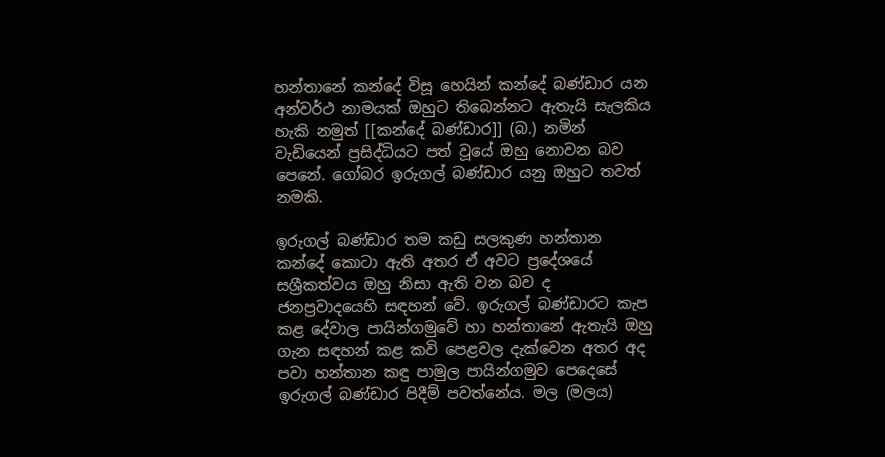හන්තානේ කන්දේ විසූ හෙයින් කන්දේ බණ්ඩාර යන අන්වර්ථ නාමයක් ඔහුට තිබෙන්නට ඇතැයි සැලකිය හැකි නමුත් [[කන්දේ බණ්ඩාර]] (බ.) නමින් වැඩියෙන් ප්‍රසිද්ධියට පත් වූයේ ඔහු නොවන බව පෙනේ. ගෝබර ඉරුගල් බණ්ඩාර යනු ඔහුට තවත් නමකි.

ඉරුගල් බණ්ඩාර තම කඩු සලකුණ හන්තාන කන්දේ කොටා ඇති අතර ඒ අවට ප්‍රදේශයේ සශ්‍රීකත්වය ඔහු නිසා ඇති වන බව ද ජනප්‍රවාදයෙහි සඳහන් වේ. ඉරුගල් බණ්ඩාරට කැප කළ දේවාල පායින්ගමුවේ හා හන්තානේ ඇතැයි ඔහු ගැන සඳහන් කළ කවි පෙළවල දැක්වෙන අතර අද පවා හන්තාන කඳු පාමුල පායින්ගමුව පෙදෙසේ ඉරුගල් බණ්ඩාර පිදීම් පවත්නේය. මල (මලය)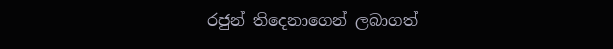රජුන් තිදෙනාගෙන් ලබාගත්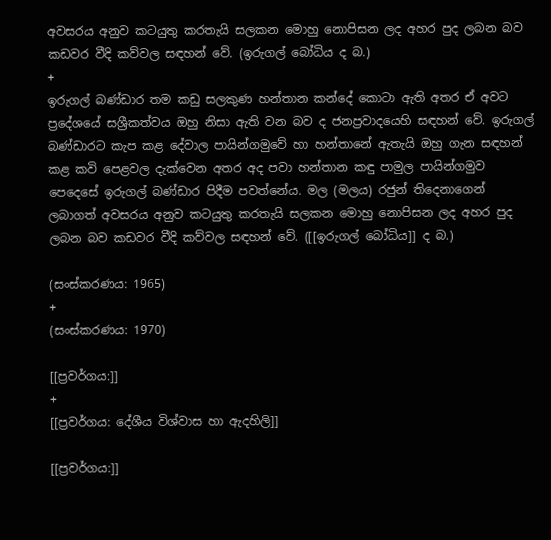අවසරය අනුව කටයුතු කරතැයි සලකන මොහු නොපිසන ලද අහර පුද ලබන බව කඩවර වීදි කව්වල සඳහන් වේ. (ඉරුගල් බෝධිය ද බ.)
+
ඉරුගල් බණ්ඩාර තම කඩු සලකුණ හන්තාන කන්දේ කොටා ඇති අතර ඒ අවට ප්‍රදේශයේ සශ්‍රීකත්වය ඔහු නිසා ඇති වන බව ද ජනප්‍රවාදයෙහි සඳහන් වේ. ඉරුගල් බණ්ඩාරට කැප කළ දේවාල පායින්ගමුවේ හා හන්තානේ ඇතැයි ඔහු ගැන සඳහන් කළ කවි පෙළවල දැක්වෙන අතර අද පවා හන්තාන කඳු පාමුල පායින්ගමුව පෙදෙසේ ඉරුගල් බණ්ඩාර පිදීම පවත්නේය. මල (මලය) රජුන් තිදෙනාගෙන් ලබාගත් අවසරය අනුව කටයුතු කරතැයි සලකන මොහු නොපිසන ලද අහර පුද ලබන බව කඩවර වීදි කව්වල සඳහන් වේ. ([[ඉරුගල් බෝධිය]] ද බ.)

(සංස්කරණය: 1965)
+
(සංස්කරණය: 1970)

[[ප්‍රවර්ගය:]]
+
[[ප්‍රවර්ගය: දේශීය විශ්වාස හා ඇදහිලි]]

[[ප්‍රවර්ගය:]]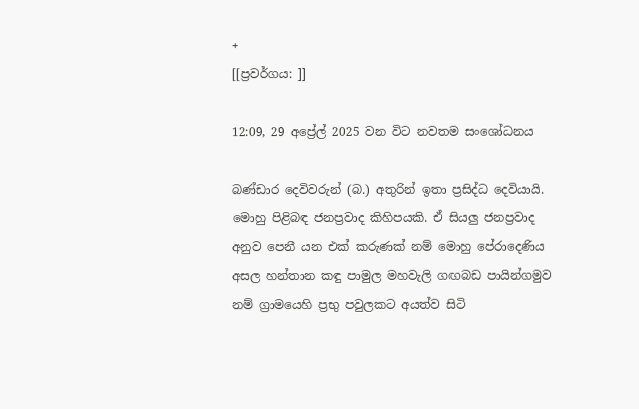+
[[ප්‍රවර්ගය: ]]

12:09, 29 අප්‍රේල් 2025 වන විට නවතම සංශෝධනය

බණ්ඩාර දෙවිවරුන් (බ.) අතුරින් ඉතා ප්‍රසිද්ධ දෙවියායි. මොහු පිළිබඳ ජනප්‍රවාද කිහිපයකි. ඒ සියලු ජනප්‍රවාද අනුව පෙනී යන එක් කරුණක් නම් මොහු පේරාදෙණිය අසල හන්තාන කඳු පාමුල මහවැලි ගඟබඩ පායින්ගමුව නම් ග්‍රාමයෙහි ප්‍රභු පවුලකට අයත්ව සිටි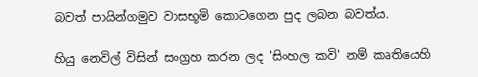බවත් පායින්ගමුව වාසභූමි කොටගෙන පුද ලබන බවත්ය.

හියු නෙවිල් විසින් සංග්‍රහ කරන ලද 'සිංහල කවි' නම් කෘතියෙහි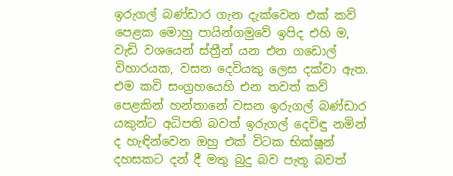ඉරුගල් බණ්ඩාර ගැන දැක්වෙන එක් කව් පෙළක මොහු පායින්ගමුවේ ඉපිද එහි ම, වැඩි වශයෙන් ස්ත්‍රීන් යන එන ගඩොල් විහාරයක, වසන දෙවියකු ලෙස දක්වා ඇත. එම කවි සංග්‍රහයෙහි එන තවත් කව් පෙළකින් හන්තානේ වසන ඉරුගල් බණ්ඩාර යකුන්ට අධිපති බවත් ඉරුගල් දෙවිඳු නමින් ද හැඳින්වෙන ඔහු එක් විටක භික්ෂූන් දහසකට දන් දී මතු බුදු බව පැතූ බවත්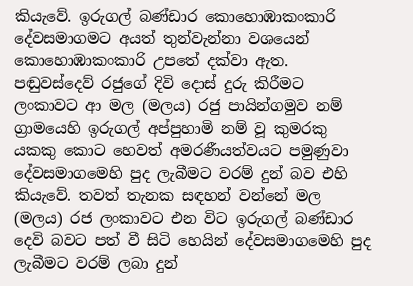කියැවේ. ඉරුගල් බණ්ඩාර කොහොඹාකංකාරි දේවසමාගමට අයත් තුන්වැන්නා වශයෙන් කොහොඹාකංකාරි උපතේ දක්වා ඇත. පඬුවස්දෙව් රජුගේ දිවි දොස් දුරු කිරීමට ලංකාවට ආ මල (මලය) රජු පායින්ගමුව නම් ග්‍රාමයෙහි ඉරුගල් අප්පුහාමි නම් වූ කුමරකු යකකු කොට හෙවත් අමරණීයත්වයට පමුණුවා දේවසමාගමෙහි පුද ලැබීමට වරම් දුන් බව එහි කියැවේ. තවත් තැනක සඳහන් වන්නේ මල (මලය) රජ ලංකාවට එන විට ඉරුගල් බණ්ඩාර දෙවි බවට පත් වී සිටි හෙයින් දේවසමාගමෙහි පුද ලැබීමට වරම් ලබා දුන්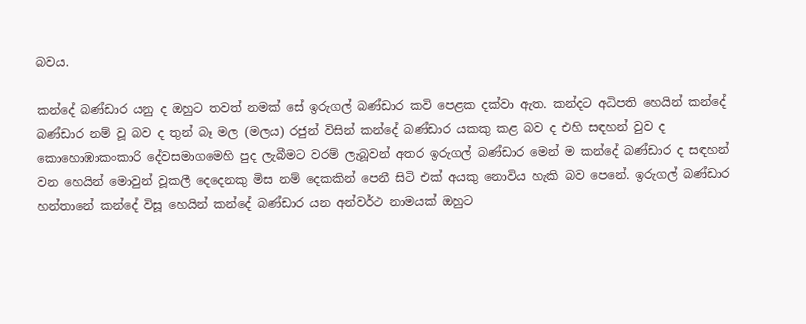බවය.

කන්දේ බණ්ඩාර යනු ද ඔහුට තවත් නමක් සේ ඉරුගල් බණ්ඩාර කවි පෙළක දක්වා ඇත. කන්දට අධිපති හෙයින් කන්දේ බණ්ඩාර නම් වූ බව ද තුන් බෑ මල (මලය) රජුන් විසින් කන්දේ බණ්ඩාර යකකු කළ බව ද එහි සඳහන් වුව ද කොහොඹාකංකාරි දේවසමාගමෙහි පුද ලැබීමට වරම් ලැබූවන් අතර ඉරුගල් බණ්ඩාර මෙන් ම කන්දේ බණ්ඩාර ද සඳහන් වන හෙයින් මොවුන් වූකලී දෙදෙනකු මිස නම් දෙකකින් පෙනී සිටි එක් අයකු නොවිය හැකි බව පෙනේ. ඉරුගල් බණ්ඩාර හන්තානේ කන්දේ විසූ හෙයින් කන්දේ බණ්ඩාර යන අන්වර්ථ නාමයක් ඔහුට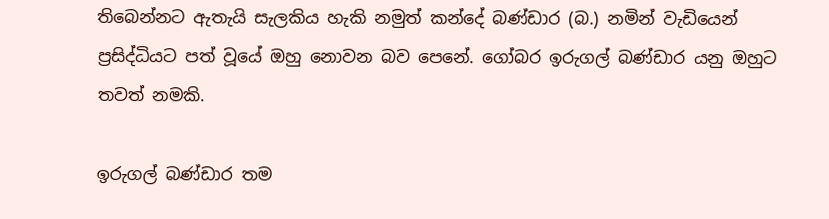තිබෙන්නට ඇතැයි සැලකිය හැකි නමුත් කන්දේ බණ්ඩාර (බ.) නමින් වැඩියෙන් ප්‍රසිද්ධියට පත් වූයේ ඔහු නොවන බව පෙනේ. ගෝබර ඉරුගල් බණ්ඩාර යනු ඔහුට තවත් නමකි.

ඉරුගල් බණ්ඩාර තම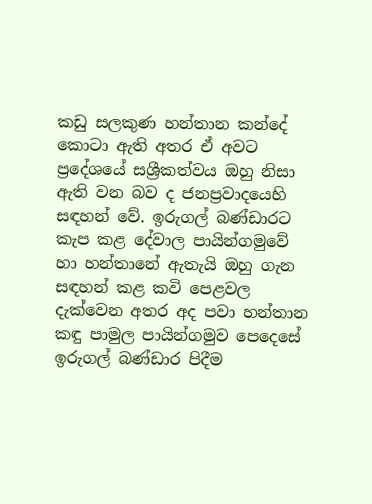කඩු සලකුණ හන්තාන කන්දේ කොටා ඇති අතර ඒ අවට ප්‍රදේශයේ සශ්‍රීකත්වය ඔහු නිසා ඇති වන බව ද ජනප්‍රවාදයෙහි සඳහන් වේ. ඉරුගල් බණ්ඩාරට කැප කළ දේවාල පායින්ගමුවේ හා හන්තානේ ඇතැයි ඔහු ගැන සඳහන් කළ කවි පෙළවල දැක්වෙන අතර අද පවා හන්තාන කඳු පාමුල පායින්ගමුව පෙදෙසේ ඉරුගල් බණ්ඩාර පිදීම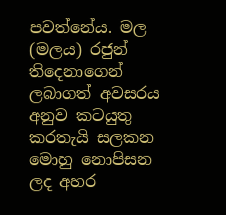පවත්නේය. මල (මලය) රජුන් තිදෙනාගෙන් ලබාගත් අවසරය අනුව කටයුතු කරතැයි සලකන මොහු නොපිසන ලද අහර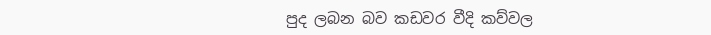පුද ලබන බව කඩවර වීදි කව්වල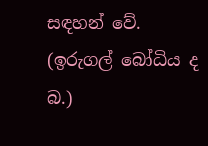සඳහන් වේ. (ඉරුගල් බෝධිය ද බ.)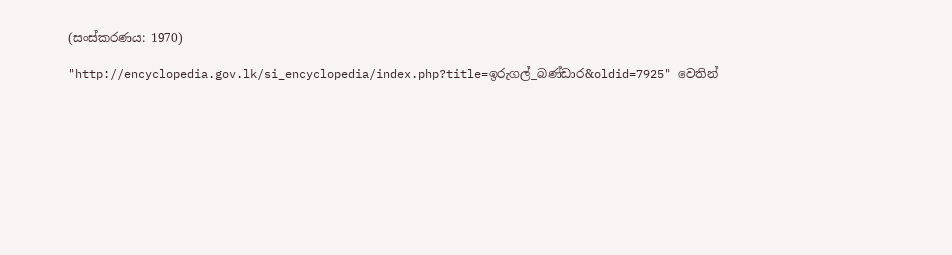(සංස්කරණය: 1970)

"http://encyclopedia.gov.lk/si_encyclopedia/index.php?title=ඉරුගල්_බණ්ඩාර&oldid=7925" වෙතින්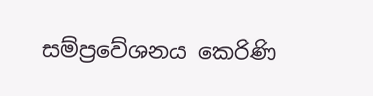සම්ප්‍රවේශනය කෙරිණි